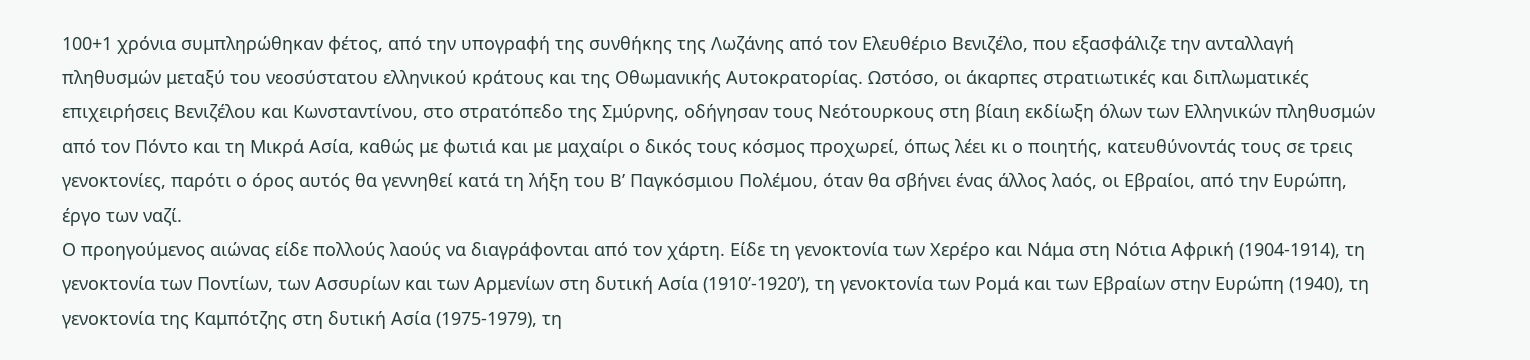100+1 χρόνια συμπληρώθηκαν φέτος, από την υπογραφή της συνθήκης της Λωζάνης από τον Ελευθέριο Βενιζέλο, που εξασφάλιζε την ανταλλαγή πληθυσμών μεταξύ του νεοσύστατου ελληνικού κράτους και της Οθωμανικής Αυτοκρατορίας. Ωστόσο, οι άκαρπες στρατιωτικές και διπλωματικές επιχειρήσεις Βενιζέλου και Κωνσταντίνου, στο στρατόπεδο της Σμύρνης, οδήγησαν τους Νεότουρκους στη βίαιη εκδίωξη όλων των Ελληνικών πληθυσμών από τον Πόντο και τη Μικρά Ασία, καθώς με φωτιά και με μαχαίρι ο δικός τους κόσμος προχωρεί, όπως λέει κι ο ποιητής, κατευθύνοντάς τους σε τρεις γενοκτονίες, παρότι ο όρος αυτός θα γεννηθεί κατά τη λήξη του Β’ Παγκόσμιου Πολέμου, όταν θα σβήνει ένας άλλος λαός, οι Εβραίοι, από την Ευρώπη, έργο των ναζί.
Ο προηγούμενος αιώνας είδε πολλούς λαούς να διαγράφονται από τον χάρτη. Είδε τη γενοκτονία των Χερέρο και Νάμα στη Νότια Αφρική (1904-1914), τη γενοκτονία των Ποντίων, των Ασσυρίων και των Αρμενίων στη δυτική Ασία (1910’-1920’), τη γενοκτονία των Ρομά και των Εβραίων στην Ευρώπη (1940), τη γενοκτονία της Καμπότζης στη δυτική Ασία (1975-1979), τη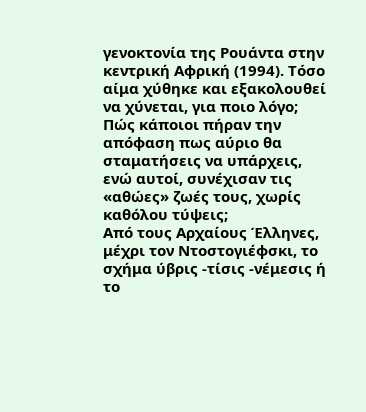γενοκτονία της Ρουάντα στην κεντρική Αφρική (1994). Τόσο αίμα χύθηκε και εξακολουθεί να χύνεται, για ποιο λόγο; Πώς κάποιοι πήραν την απόφαση πως αύριο θα σταματήσεις να υπάρχεις, ενώ αυτοί, συνέχισαν τις «αθώες» ζωές τους, χωρίς καθόλου τύψεις;
Από τους Αρχαίους Έλληνες, μέχρι τον Ντοστογιέφσκι, το σχήμα ύβρις -τίσις -νέμεσις ή το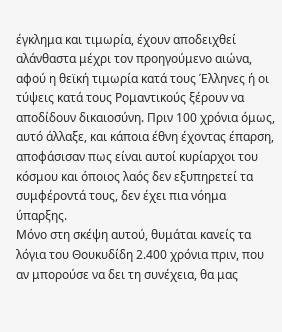έγκλημα και τιμωρία, έχουν αποδειχθεί αλάνθαστα μέχρι τον προηγούμενο αιώνα, αφού η θεϊκή τιμωρία κατά τους Έλληνες ή οι τύψεις κατά τους Ρομαντικούς ξέρουν να αποδίδουν δικαιοσύνη. Πριν 100 χρόνια όμως, αυτό άλλαξε, και κάποια έθνη έχοντας έπαρση, αποφάσισαν πως είναι αυτοί κυρίαρχοι του κόσμου και όποιος λαός δεν εξυπηρετεί τα συμφέροντά τους, δεν έχει πια νόημα ύπαρξης.
Μόνο στη σκέψη αυτού, θυμάται κανείς τα λόγια του Θουκυδίδη 2.400 χρόνια πριν, που αν μπορούσε να δει τη συνέχεια, θα μας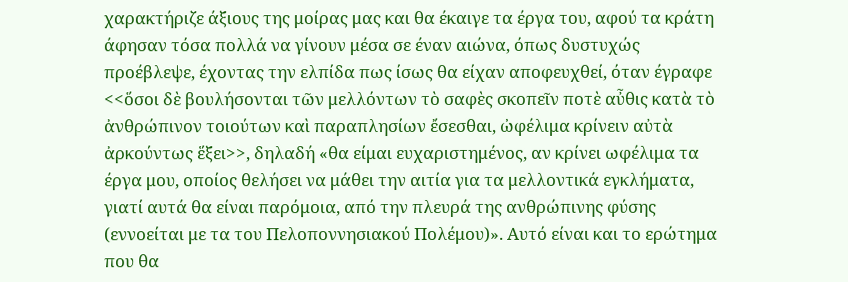χαρακτήριζε άξιους της μοίρας μας και θα έκαιγε τα έργα του, αφού τα κράτη άφησαν τόσα πολλά να γίνουν μέσα σε έναν αιώνα, όπως δυστυχώς προέβλεψε, έχοντας την ελπίδα πως ίσως θα είχαν αποφευχθεί, όταν έγραφε <<ὅσοι δὲ βουλήσονται τῶν μελλόντων τὸ σαφὲς σκοπεῖν ποτὲ αὖθις κατὰ τὸ ἀνθρώπινον τοιούτων καὶ παραπλησίων ἔσεσθαι, ὠφέλιμα κρίνειν αὐτὰ ἀρκούντως ἕξει>>, δηλαδή «θα είμαι ευχαριστημένος, αν κρίνει ωφέλιμα τα έργα μου, οποίος θελήσει να μάθει την αιτία για τα μελλοντικά εγκλήματα, γιατί αυτά θα είναι παρόμοια, από την πλευρά της ανθρώπινης φύσης (εννοείται με τα του Πελοποννησιακού Πολέμου)». Αυτό είναι και το ερώτημα που θα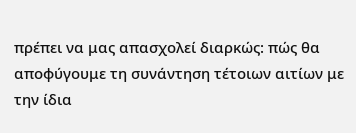πρέπει να μας απασχολεί διαρκώς: πώς θα αποφύγουμε τη συνάντηση τέτοιων αιτίων με την ίδια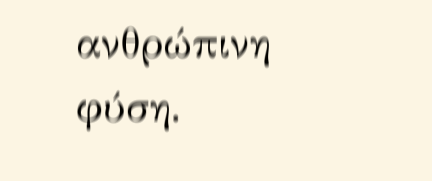ανθρώπινη φύση.